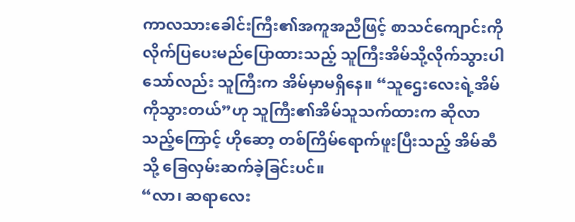ကာလသားခေါင်းကြီး၏အကူအညီဖြင့် စာသင်ကျောင်းကိုလိုက်ပြပေးမည်ပြောထားသည့် သူကြီးအိမ်သို့လိုက်သွားပါသော်လည်း သူကြီးက အိမ်မှာမရှိနေ။ “သူဌေးလေးရဲ့အိမ်ကိုသွားတယ်”ဟု သူကြီး၏အိမ်သူသက်ထားက ဆိုလာသည့်ကြောင့် ဟိုဆော့ တစ်ကြိမ်ရောက်ဖူးပြီးသည့် အိမ်ဆီသို့ ခြေလှမ်းဆက်ခဲ့ခြင်းပင်။
“လာ၊ ဆရာလေး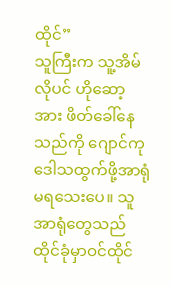ထိုင်”
သူကြီးက သူ့အိမ်လိုပင် ဟိုဆော့အား ဖိတ်ခေါ်နေသည်ကို ဂျောင်ကု ဒေါသထွက်ဖို့အာရုံမရသေးပေ။ သူအာရုံတွေသည် ထိုင်ခုံမှာဝင်ထိုင်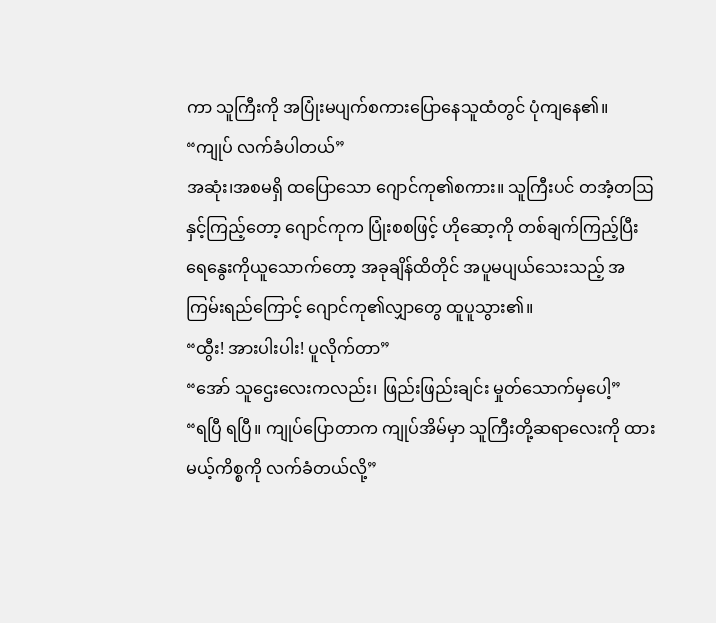ကာ သူကြီးကို အပြုံးမပျက်စကားပြောနေသူထံတွင် ပုံကျနေ၏။
“ကျုပ် လက်ခံပါတယ်”
အဆုံး၊အစမရှိ ထပြောသော ဂျောင်ကု၏စကား။ သူကြီးပင် တအံ့တဩနှင့်ကြည့်တော့ ဂျောင်ကုက ပြုံးစစဖြင့် ဟိုဆော့ကို တစ်ချက်ကြည့်ပြီး ရေနွေးကိုယူသောက်တော့ အခုချိန်ထိတိုင် အပူမပျယ်သေးသည့် အကြမ်းရည်ကြောင့် ဂျောင်ကု၏လျှာတွေ ထူပူသွား၏။
“ထွီး! အားပါးပါး! ပူလိုက်တာ”
“အော် သူဌေးလေးကလည်း၊ ဖြည်းဖြည်းချင်း မှုတ်သောက်မှပေါ့”
“ရပြီ ရပြီ။ ကျုပ်ပြောတာက ကျုပ်အိမ်မှာ သူကြီးတို့ဆရာလေးကို ထားမယ့်ကိစ္စကို လက်ခံတယ်လို့”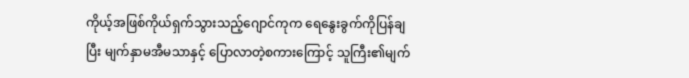ကိုယ့်အဖြစ်ကိုယ်ရှက်သွားသည့်ဂျောင်ကုက ရေနွေးခွက်ကိုပြန်ချပြီး မျက်နှာမအီမသာနှင့် ပြောလာတဲ့စကားကြောင့် သူကြီး၏မျက်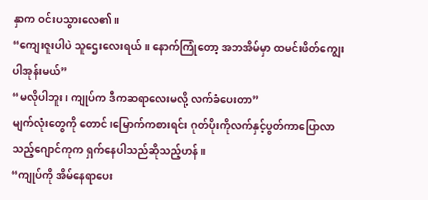နှာက ဝင်းပသွားလေ၏။
“ကျေးဇူးပါပဲ သူဌေးလေးရယ်။ နောက်ကြုံတော့ အဘအိမ်မှာ ထမင်းဖိတ်ကျွေးပါအုန်းမယ်”
“မလိုပါဘူး၊ ကျုပ်က ဒီကဆရာလေးမလို့ လက်ခံပေးတာ”
မျက်လုံးတွေကို တောင်၊မြောက်ကစားရင်း ဂုတ်ပိုးကိုလက်နှင့်ပွတ်ကာပြောလာသည့်ဂျောင်ကုက ရှက်နေပါသည်ဆိုသည့်ဟန်။
“ကျုပ်ကို အိမ်နေရာပေး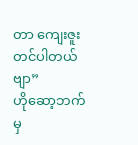တာ ကျေးဇူးတင်ပါတယ်ဗျာ”
ဟိုဆော့ဘက်မှ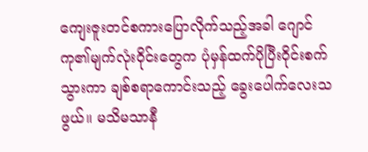ကျေးဇူးတင်စကားပြောလိုက်သည့်အခါ ဂျောင်ကု၏မျက်လုံးဝိုင်းတွေက ပုံမှန်ထက်ပိုပြီးဝိုင်းစက်သွားကာ ချစ်စရာကောင်းသည့် ခွေးပေါက်လေးသဖွယ်။ မသိမသာနီ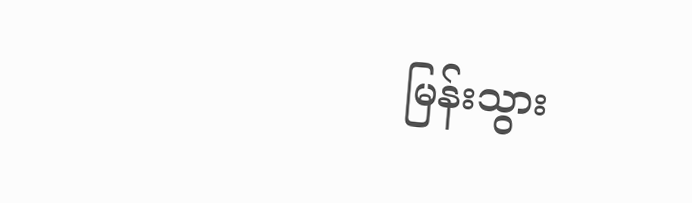မြန်းသွား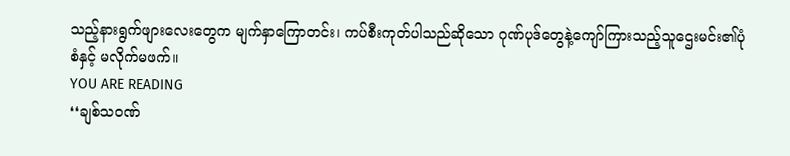သည့်နားရွက်ဖျားလေးတွေက မျက်နှာကြောတင်း၊ ကပ်စီးကုတ်ပါသည်ဆိုသော ဂုဏ်ပုဒ်တွေနဲ့ကျော်ကြားသည့်သူဌေးမင်း၏ပုံစံနှင့် မလိုက်မဖက်။
YOU ARE READING
❛❛ချစ်သဝဏ်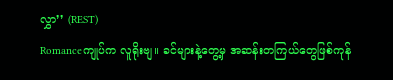လွှာ❜❜ (REST)
Romanceကျုပ်က လူရိုးဗျ။ ခင်များနဲ့တွေ့မှ အဆန်းတကြယ်တွေဖြစ်ကုန်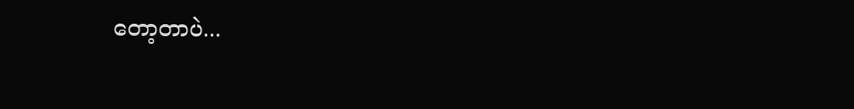တော့တာပဲ...